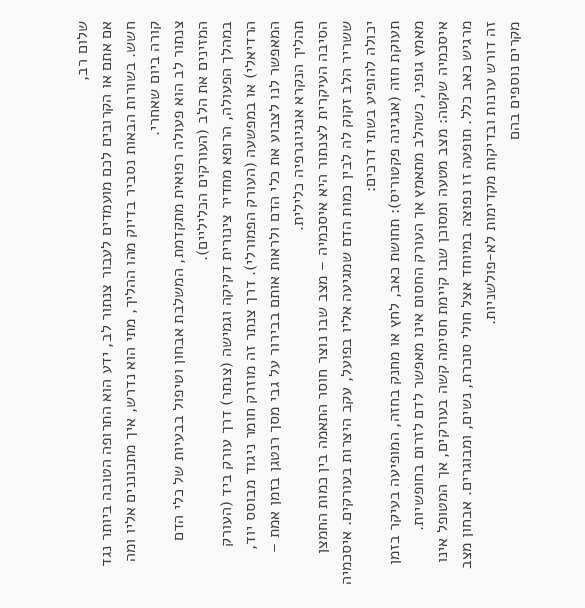שלום רב,
אם אתם או הקרובים לכם מועמדים לעבור צנתור לב, ידע הוא התרופה הטובה ביותר נגד חשש. בשורות הבאות נסביר בדיוק מהו ההליך, מתי הוא נדרש, איך מתכוננים אליו ומה קורה ביום שאחרי.
צנתור לב הוא פעולה רפואית מתקדמת, המשלבת אבחון וטיפול בבעיות של כלי הדם המזינים את הלב (העורקים הכליליים).
במהלך הפעולה, הרופא מחדיר צינורית דקיקה וגמישה (צנתר) דרך עורק ביד (העורק הרדיאלי) או במפשעה (העורק הפמורלי). דרך צנתר זה מוזרק חומר ניגוד מבוסס יוד, המאפשר לנו לצבוע את כלי הדם ולראות אותם בבירור על גבי מסך רנטגן בזמן אמת – תהליך הנקרא אנגיוגרפיה כלילית.
הסיבה העיקרית לצנתור היא איסכמיה – מצב שבו נוצר חוסר התאמה בין כמות החמצן ששריר הלב זקוק לה לבין כמות הדם שמגיעה אליו בפועל, עקב היצרות בעורקים. איסכמיה יכולה להופיע בשתי דרכים:
תעוקת חזה (אנגינה פקטוריס): תחושת כאב, לחץ או מחנק בחזה, המופיעה בעיקר בזמן מאמץ גופני, כשהלב מתאמץ אך העורק החסום אינו מאפשר לדם לזרום בחופשיות.
איסכמיה שקטה: מצב מטעה ומסוכן שבו קיימת חסימה קשה בעורקים, אך המטופל אינו מרגיש כאב כלל. תופעה זו נפוצה במיוחד אצל חולי סוכרת, נשים, ומבוגרים. אבחון מצב זה דורש ערנות ובדיקות מקדימות לא-פולשניות.
מקרים נוספים בהם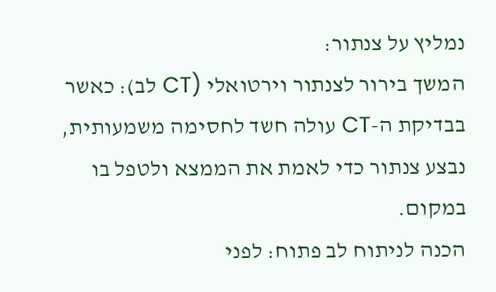נמליץ על צנתור:
המשך בירור לצנתור וירטואלי (CT לב): כאשר בבדיקת ה-CT עולה חשד לחסימה משמעותית, נבצע צנתור כדי לאמת את הממצא ולטפל בו במקום.
הכנה לניתוח לב פתוח: לפני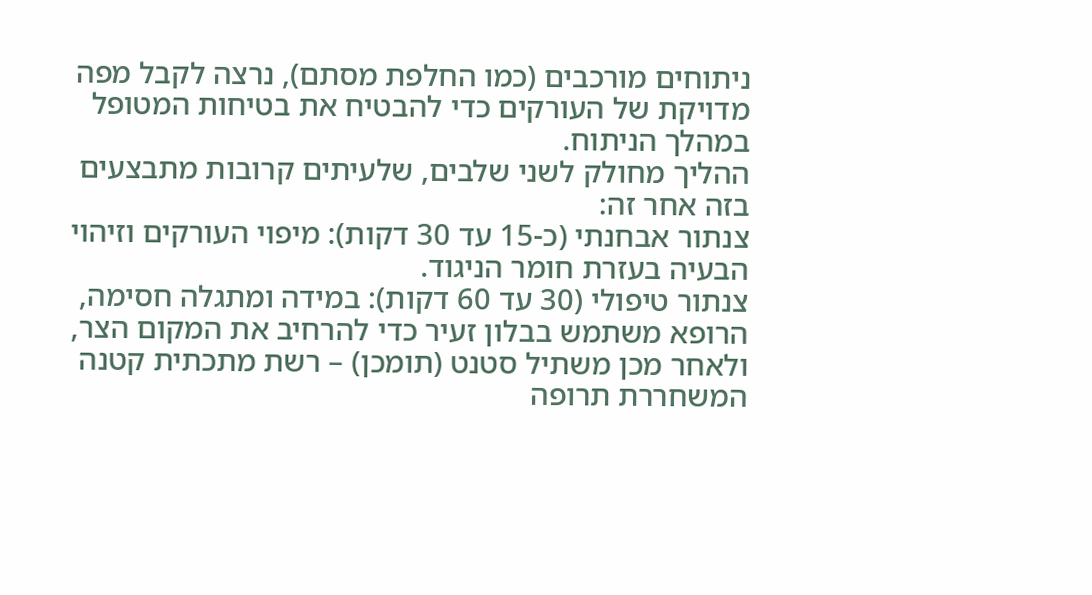ניתוחים מורכבים (כמו החלפת מסתם), נרצה לקבל מפה מדויקת של העורקים כדי להבטיח את בטיחות המטופל במהלך הניתוח.
ההליך מחולק לשני שלבים, שלעיתים קרובות מתבצעים בזה אחר זה:
צנתור אבחנתי (כ-15 עד 30 דקות): מיפוי העורקים וזיהוי הבעיה בעזרת חומר הניגוד.
צנתור טיפולי (30 עד 60 דקות): במידה ומתגלה חסימה, הרופא משתמש בבלון זעיר כדי להרחיב את המקום הצר, ולאחר מכן משתיל סטנט (תומכן) – רשת מתכתית קטנה המשחררת תרופה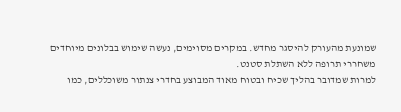שמונעת מהעורק להיסגר מחדש. במקרים מסוימים, נעשה שימוש בבלונים מיוחדים משחררי תרופה ללא השתלת סטנט.
למרות שמדובר בהליך שכיח ובטוח מאוד המבוצע בחדרי צנתור משוכללים, כמו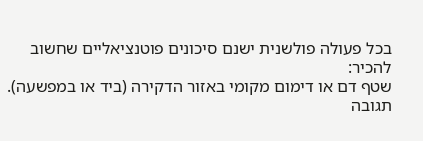בכל פעולה פולשנית ישנם סיכונים פוטנציאליים שחשוב להכיר:
שטף דם או דימום מקומי באזור הדקירה (ביד או במפשעה).
תגובה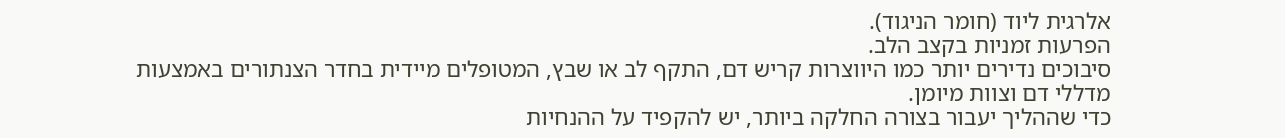אלרגית ליוד (חומר הניגוד).
הפרעות זמניות בקצב הלב.
סיבוכים נדירים יותר כמו היווצרות קריש דם, התקף לב או שבץ, המטופלים מיידית בחדר הצנתורים באמצעות מדללי דם וצוות מיומן.
כדי שההליך יעבור בצורה החלקה ביותר, יש להקפיד על ההנחיות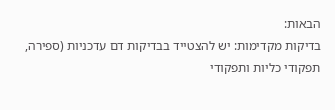הבאות:
בדיקות מקדימות: יש להצטייד בבדיקות דם עדכניות (ספירה, תפקודי כליות ותפקודי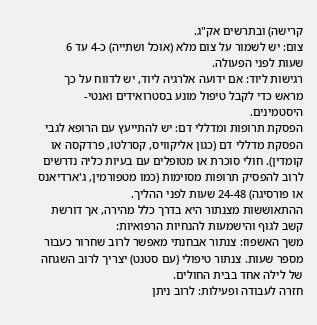קרישה) ובתרשים אק"ג.
צום: יש לשמור על צום מלא (אוכל ושתייה) כ-4 עד 6 שעות לפני הפעולה.
רגישות ליוד: אם ידועה אלרגיה ליוד, יש לדווח על כך מראש כדי לקבל טיפול מונע בסטרואידים ואנטי-היסטמינים.
הפסקת תרופות ומדללי דם: יש להתייעץ עם הרופא לגבי הפסקת מדללי דם (כגון אליקוויס, קסרלטו, פרדקסה או קומדין). חולי סוכרת או מטופלים עם בעיות כליה נדרשים לרוב להפסיק תרופות מסוימות (כמו מטפורמין, ג'ארדיאנס או פורסיגה) 24-48 שעות לפני ההליך.
ההתאוששות מצנתור היא בדרך כלל מהירה, אך דורשת קשב לגוף והישמעות להנחיות הרפואיות:
משך האשפוז: צנתור אבחנתי מאפשר לרוב שחרור כעבור מספר שעות. צנתור טיפולי (עם סטנט) יצריך לרוב השגחה של לילה אחד בבית החולים.
חזרה לעבודה ופעילות: לרוב ניתן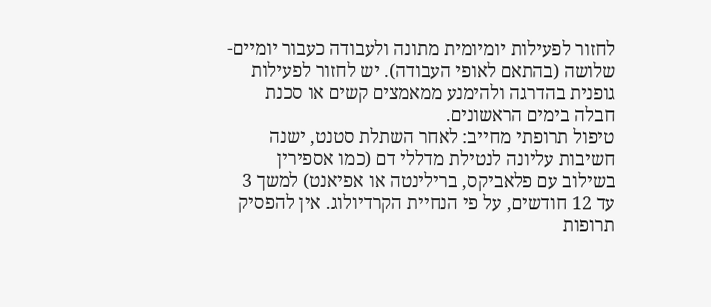לחזור לפעילות יומיומית מתונה ולעבודה כעבור יומיים-שלושה (בהתאם לאופי העבודה). יש לחזור לפעילות גופנית בהדרגה ולהימנע ממאמצים קשים או סכנת חבלה בימים הראשונים.
טיפול תרופתי מחייב: לאחר השתלת סטנט, ישנה חשיבות עליונה לנטילת מדללי דם (כמו אספירין בשילוב עם פלאביקס, ברילינטה או אפיאנט) למשך 3 עד 12 חודשים, על פי הנחיית הקרדיולוג. אין להפסיק תרופות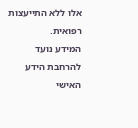אלו ללא התייעצות רפואית.
המידע נועד להרחבת הידע האישי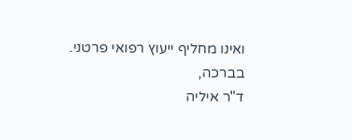ואינו מחליף ייעוץ רפואי פרטני.
בברכה,
ד"ר איליה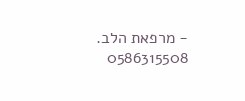- מרפאת הלב.
0586315508